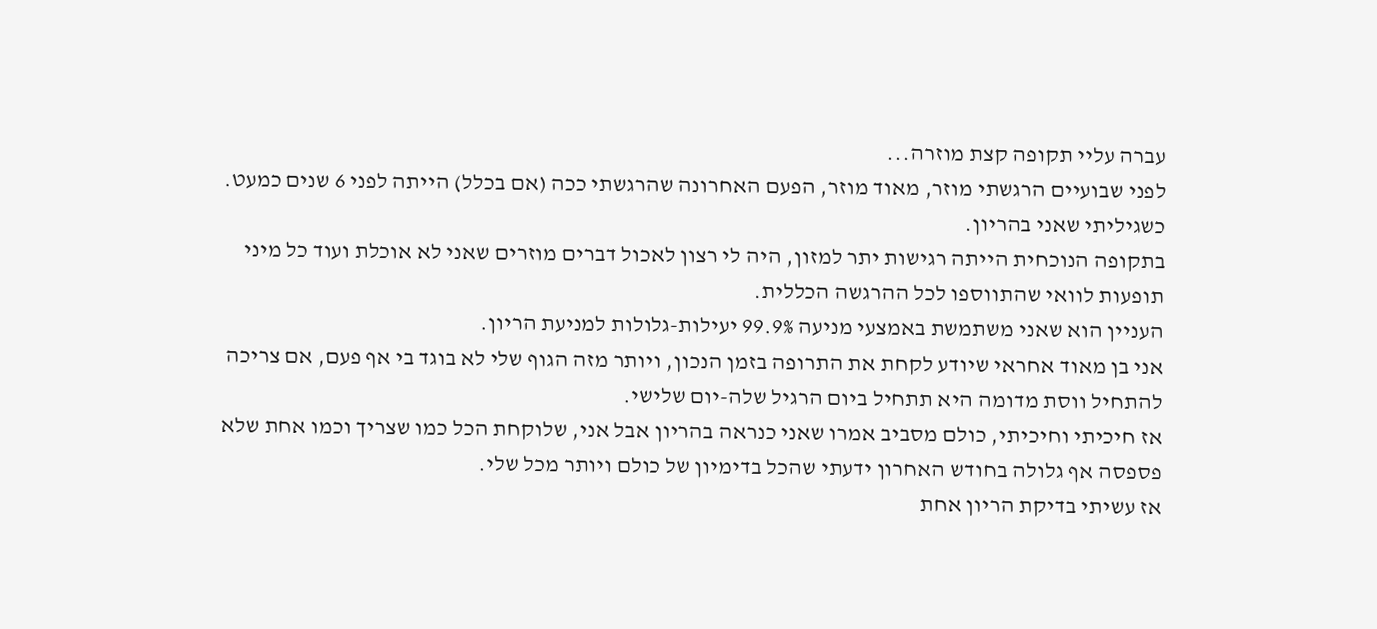עברה עליי תקופה קצת מוזרה...
לפני שבועיים הרגשתי מוזר, מאוד מוזר, הפעם האחרונה שהרגשתי ככה (אם בכלל) הייתה לפני 6 שנים כמעט.
כשגיליתי שאני בהריון.
בתקופה הנוכחית הייתה רגישות יתר למזון, היה לי רצון לאכול דברים מוזרים שאני לא אוכלת ועוד כל מיני תופעות לוואי שהתווספו לכל ההרגשה הכללית.
העניין הוא שאני משתמשת באמצעי מניעה 99.9% יעילות-גלולות למניעת הריון.
אני בן מאוד אחראי שיודע לקחת את התרופה בזמן הנכון, ויותר מזה הגוף שלי לא בוגד בי אף פעם, אם צריכה להתחיל ווסת מדומה היא תתחיל ביום הרגיל שלה-יום שלישי.
אז חיכיתי וחיכיתי, כולם מסביב אמרו שאני כנראה בהריון אבל אני, שלוקחת הכל כמו שצריך וכמו אחת שלא פספסה אף גלולה בחודש האחרון ידעתי שהכל בדימיון של כולם ויותר מכל שלי.
אז עשיתי בדיקת הריון אחת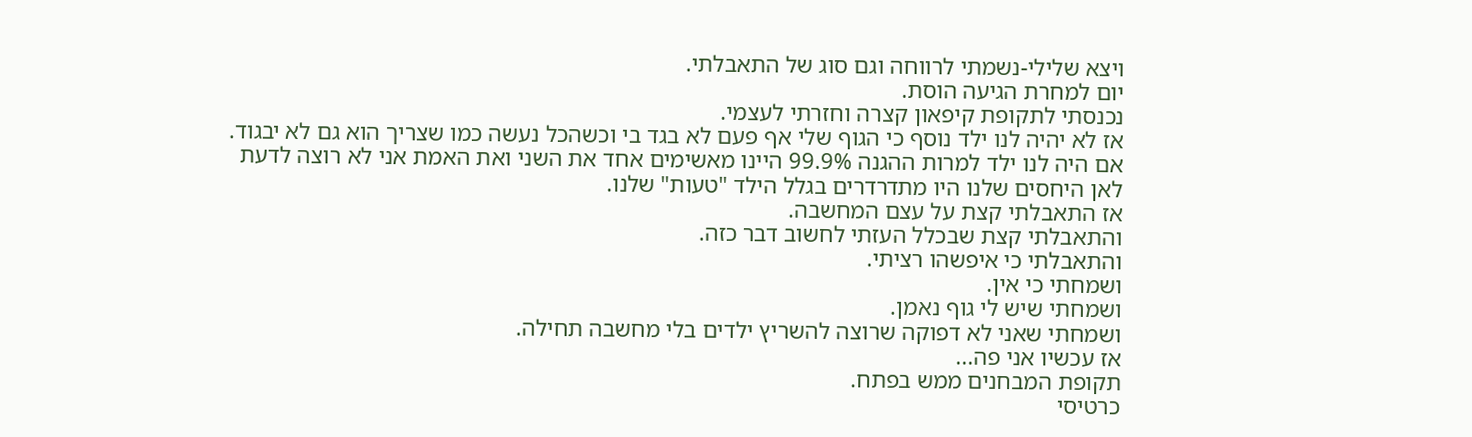ויצא שלילי-נשמתי לרווחה וגם סוג של התאבלתי.
יום למחרת הגיעה הוסת.
נכנסתי לתקופת קיפאון קצרה וחזרתי לעצמי.
אז לא יהיה לנו ילד נוסף כי הגוף שלי אף פעם לא בגד בי וכשהכל נעשה כמו שצריך הוא גם לא יבגוד.
אם היה לנו ילד למרות ההגנה 99.9% היינו מאשימים אחד את השני ואת האמת אני לא רוצה לדעת לאן היחסים שלנו היו מתדרדרים בגלל הילד "טעות" שלנו.
אז התאבלתי קצת על עצם המחשבה.
והתאבלתי קצת שבכלל העזתי לחשוב דבר כזה.
והתאבלתי כי איפשהו רציתי.
ושמחתי כי אין.
ושמחתי שיש לי גוף נאמן.
ושמחתי שאני לא דפוקה שרוצה להשריץ ילדים בלי מחשבה תחילה.
אז עכשיו אני פה...
תקופת המבחנים ממש בפתח.
כרטיסי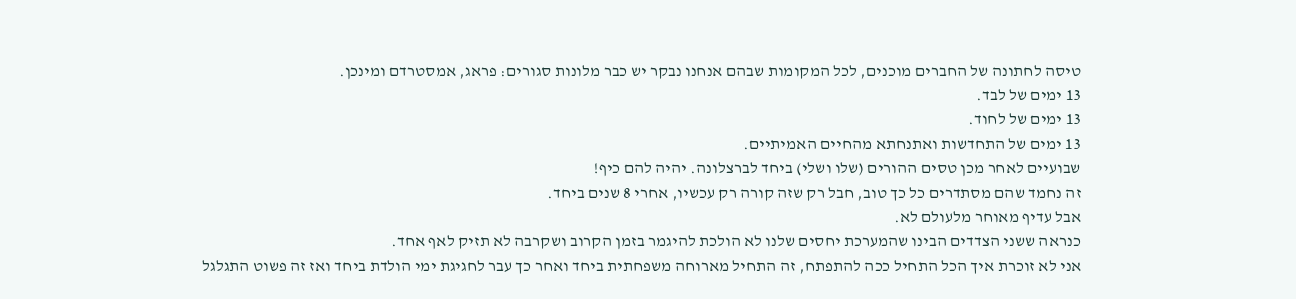טיסה לחתונה של החברים מוכנים, לכל המקומות שבהם אנחנו נבקר יש כבר מלונות סגורים: פראג, אמסטרדם ומינכן.
13 ימים של לבד.
13 ימים של לחוד.
13 ימים של התחדשות ואתנחתא מהחיים האמיתיים.
שבועיים לאחר מכן טסים ההורים (שלו ושלי) ביחד לברצלונה. יהיה להם כיף!
זה נחמד שהם מסתדרים כל כך טוב, חבל רק שזה קורה רק עכשיו, אחרי 8 שנים ביחד.
אבל עדיף מאוחר מלעולם לא.
כנראה ששני הצדדים הבינו שהמערכת יחסים שלנו לא הולכת להיגמר בזמן הקרוב ושקרבה לא תזיק לאף אחד.
אני לא זוכרת איך הכל התחיל ככה להתפתח, זה התחיל מארוחה משפחתית ביחד ואחר כך עבר לחגיגת ימי הולדת ביחד ואז זה פשוט התגלגל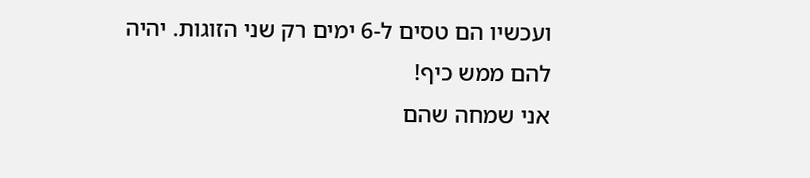ועכשיו הם טסים ל-6 ימים רק שני הזוגות. יהיה להם ממש כיף!
אני שמחה שהם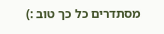מסתדרים כל כך טוב :)